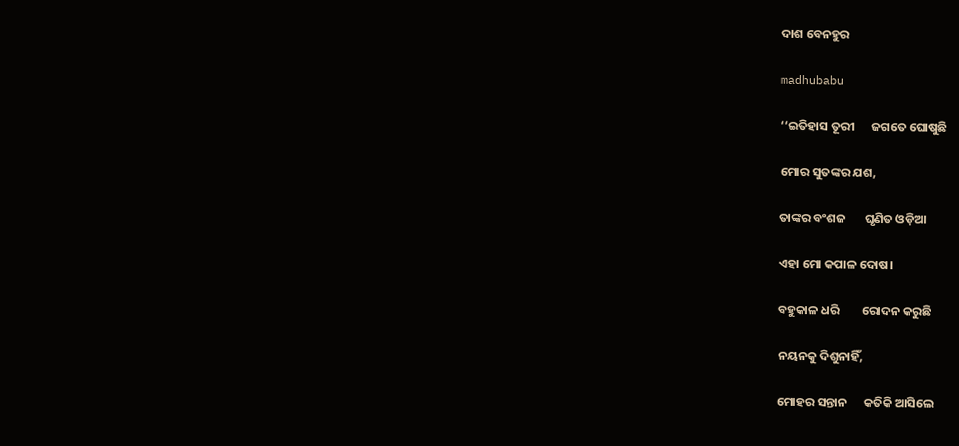ଦାଶ ବେନହୁର

madhubabu

‘‘ଇତିହାସ ତୂରୀ      ଜଗତେ ଘୋଷୁଛି

ମୋର ସୁତଙ୍କର ଯଶ,

ତାଙ୍କର ବଂଶଜ       ଘୃଣିତ ଓଡ଼ିଆ

ଏହା ମୋ କପାଳ ଦୋଷ।

ବହୁକାଳ ଧରି        ରୋଦନ କରୁଛି

ନୟନକୁ ଦିଶୁନାହିଁ,

ମୋହର ସନ୍ତାନ      କତିକି ଆସିଲେ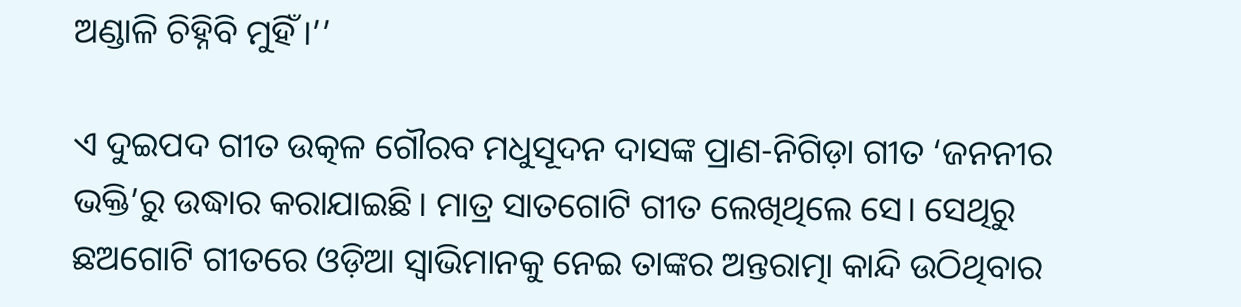ଅଣ୍ଡାଳି ଚିହ୍ନିବି ମୁହିଁ।’’

ଏ ଦୁଇପଦ ଗୀତ ଉତ୍କଳ ଗୌରବ ମଧୁସୂଦନ ଦାସଙ୍କ ପ୍ରାଣ-ନିଗିଡ଼ା ଗୀତ ‘ଜନନୀର ଭକ୍ତି’ରୁ ଉଦ୍ଧାର କରାଯାଇଛି। ମାତ୍ର ସାତଗୋଟି ଗୀତ ଲେଖିଥିଲେ ସେ। ସେଥିରୁ ଛଅଗୋଟି ଗୀତରେ ଓଡ଼ିଆ ସ୍ୱାଭିମାନକୁ ନେଇ ତାଙ୍କର ଅନ୍ତରାତ୍ମା କାନ୍ଦି ଉଠିଥିବାର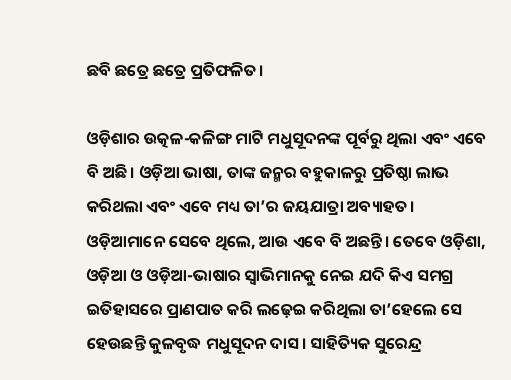ଛବି ଛତ୍ରେ ଛତ୍ରେ ପ୍ରତିଫଳିତ।

ଓଡ଼ିଶାର ଉତ୍କଳ-କଳିଙ୍ଗ ମାଟି ମଧୁସୂଦନଙ୍କ ପୂର୍ବରୁ ଥିଲା ଏବଂ ଏବେ ବି ଅଛି। ଓଡ଼ିଆ ଭାଷା, ତାଙ୍କ ଜନ୍ମର ବହୁକାଳରୁ ପ୍ରତିଷ୍ଠା ଲାଭ କରିଥଲା ଏବଂ ଏବେ ମଧ୍ୟ ତା’ର ଜୟଯାତ୍ରା ଅବ୍ୟାହତ। ଓଡ଼ିଆମାନେ ସେବେ ଥିଲେ, ଆଉ ଏବେ ବି ଅଛନ୍ତି। ତେବେ ଓଡ଼ିଶା, ଓଡ଼ିଆ ଓ ଓଡ଼ିଆ-ଭାଷାର ସ୍ୱାଭିମାନକୁ ନେଇ ଯଦି କିଏ ସମଗ୍ର ଇତିହାସରେ ପ୍ରାଣପାତ କରି ଲଢ଼େଇ କରିଥିଲା ତା’ହେଲେ ସେ ହେଉଛନ୍ତି କୁଳବୃଦ୍ଧ ମଧୁସୂଦନ ଦାସ। ସାହିତ୍ୟିକ ସୁରେନ୍ଦ୍ର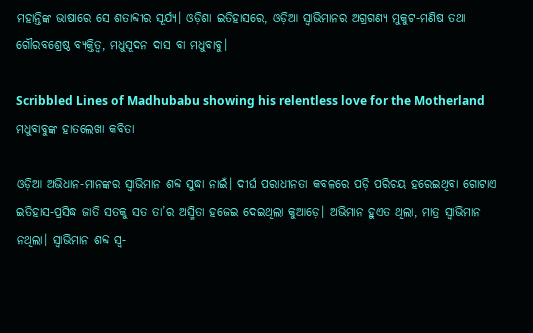ମହାନ୍ତିଙ୍କ ଭାଷାରେ ସେ ଶତାବ୍ଦୀର ସୂର୍ଯ୍ୟ। ଓଡ଼ିଶା ଇତିହାସରେ, ଓଡ଼ିଆ ସ୍ୱାଭିମାନର ଅଗ୍ରଗଣ୍ୟ ମୁକୁଟ-ମଣିଷ ତଥା ଗୌରବଶ୍ରେଷ୍ଠ ବ୍ୟକ୍ତିତ୍ୱ, ମଧୁସୂଦନ ଦାସ ବା ମଧୁବାବୁ।

Scribbled Lines of Madhubabu showing his relentless love for the Motherland
ମଧୁବାବୁଙ୍କ ହାତଲେଖା କବିତା

ଓଡ଼ିଆ ଅଭିଧାନ-ମାନଙ୍କର ସ୍ୱାଭିମାନ ଶବ୍ଦ ସୁଦ୍ଧା ନାଇଁ। ଦୀର୍ଘ ପରାଧୀନତା କବଳରେ ପଡ଼ି ପରିଚୟ ହରେଇଥିବା ଗୋଟାଏ ଇତିହାସ-ପ୍ରସିଦ୍ଧ ଜାତି ସତକୁ ସତ ତା’ର ଅସ୍ମିତା ହଜେଇ ଦେଇଥିଲା କୁଆଡ଼େ। ଅଭିମାନ ହୁଏତ ଥିଲା, ମାତ୍ର ସ୍ୱାଭିମାନ ନଥିଲା। ସ୍ୱାଭିମାନ ଶବ୍ଦ ସ୍ୱ-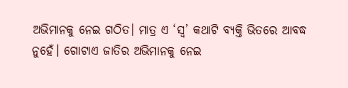ଅଭିମାନକୁ ନେଇ ଗଠିତ। ମାତ୍ର ଏ ‘ସ୍ୱ’ କଥାଟି ବ୍ୟକ୍ତି ଭିତରେ ଆବଦ୍ଧ ନୁହେଁ। ଗୋଟାଏ ଜାତିର ଅଭିମାନକୁ ନେଇ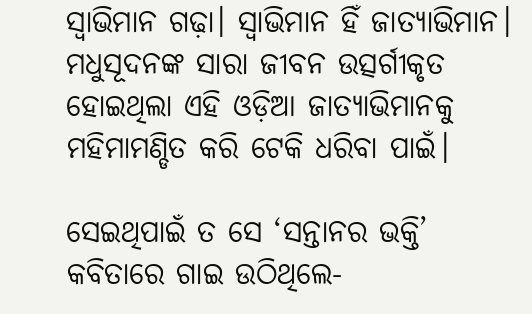ସ୍ୱାଭିମାନ ଗଢ଼ା। ସ୍ୱାଭିମାନ ହିଁ ଜାତ୍ୟାଭିମାନ। ମଧୁସୂଦନଙ୍କ ସାରା ଜୀବନ ଉତ୍ସର୍ଗୀକୃତ ହୋଇଥିଲା ଏହି ଓଡ଼ିଆ ଜାତ୍ୟାଭିମାନକୁ ମହିମାମଣ୍ଡିତ କରି ଟେକି ଧରିବା ପାଇଁ।

ସେଇଥିପାଇଁ ତ ସେ ‘ସନ୍ତାନର ଭକ୍ତି’ କବିତାରେ ଗାଇ ଉଠିଥିଲେ-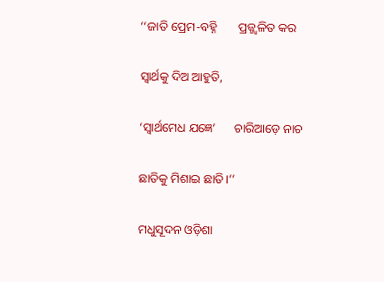‘‘ଜାତି ପ୍ରେମ-ବହ୍ନି       ପ୍ରଜ୍ଜ୍ୱଳିତ କର

ସ୍ୱାର୍ଥକୁ ଦିଅ ଆହୁତି,

‘ସ୍ୱାର୍ଥମେଧ ଯଜ୍ଞେ’      ଚାରିଆଡ଼େ ନାଚ

ଛାତିକୁ ମିଶାଇ ଛାତି।’’

ମଧୁସୂଦନ ଓଡ଼ିଶା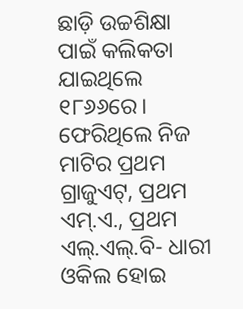ଛାଡ଼ି ଉଚ୍ଚଶିକ୍ଷା ପାଇଁ କଲିକତା ଯାଇଥିଲେ ୧୮୬୬ରେ। ଫେରିଥିଲେ ନିଜ ମାଟିର ପ୍ରଥମ ଗ୍ରାଜୁଏଟ୍‌, ପ୍ରଥମ ଏମ୍‌.ଏ., ପ୍ରଥମ ଏଲ୍‌.ଏଲ୍‌.ବି- ଧାରୀ ଓକିଲ ହୋଇ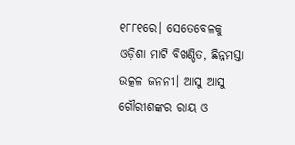୧୮୮୧ରେ। ସେତେବେଳକୁ ଓଡ଼ିଶା ମାଟି ବିଖଣ୍ଡିତ, ଛିନ୍ନମସ୍ତା ଉତ୍କଳ ଜନନୀ। ଆସୁ ଆସୁ ଗୌରୀଶଙ୍କର ରାୟ ଓ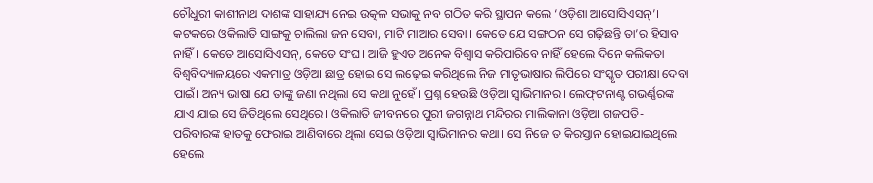ଚୌଧୁରୀ କାଶୀନାଥ ଦାଶଙ୍କ ସାହାଯ୍ୟ ନେଇ ଉତ୍କଳ ସଭାକୁ ନବ ଗଠିତ କରି ସ୍ଥାପନ କଲେ ‘ଓଡ଼ିଶା ଆସୋସିଏସନ୍‌’। କଟକରେ ଓକିଲାତି ସାଙ୍ଗକୁ ଚାଲିଲା ଜନ ସେବା, ମାଟି ମାଆର ସେବା। କେତେ ଯେ ସଙ୍ଗଠନ ସେ ଗଢ଼ିଛନ୍ତି ତା’ର ହିସାବ ନାହିଁ। କେତେ ଆସୋସିଏସନ୍‌, କେତେ ସଂଘ। ଆଜି ହୁଏତ ଅନେକ ବିଶ୍ୱାସ କରିପାରିବେ ନାହିଁ ହେଲେ ଦିନେ କଲିକତା ବିଶ୍ୱବିଦ୍ୟାଳୟରେ ଏକମାତ୍ର ଓଡ଼ିଆ ଛାତ୍ର ହୋଇ ସେ ଲଢ଼େଇ କରିଥିଲେ ନିଜ ମାତୃଭାଷାର ଲିପିରେ ସଂସ୍କୃତ ପରୀକ୍ଷା ଦେବା ପାଇଁ। ଅନ୍ୟ ଭାଷା ଯେ ତାଙ୍କୁ ଜଣା ନଥିଲା ସେ କଥା ନୁହେଁ। ପ୍ରଶ୍ନ ହେଉଛି ଓଡ଼ିଆ ସ୍ୱାଭିମାନର। ଲେଫ୍‌ଟନାଣ୍ଟ ଗଭର୍ଣ୍ଣରଙ୍କ ଯାଏ ଯାଇ ସେ ଜିତିଥିଲେ ସେଥିରେ। ଓକିଲାତି ଜୀବନରେ ପୁରୀ ଜଗନ୍ନାଥ ମନ୍ଦିରର ମାଲିକାନା ଓଡ଼ିଆ ଗଜପତି-ପରିବାରଙ୍କ ହାତକୁ ଫେରାଇ ଆଣିବାରେ ଥିଲା ସେଇ ଓଡ଼ିଆ ସ୍ୱାଭିମାନର କଥା। ସେ ନିଜେ ତ କିରସ୍ତାନ ହୋଇଯାଇଥିଲେ ହେଲେ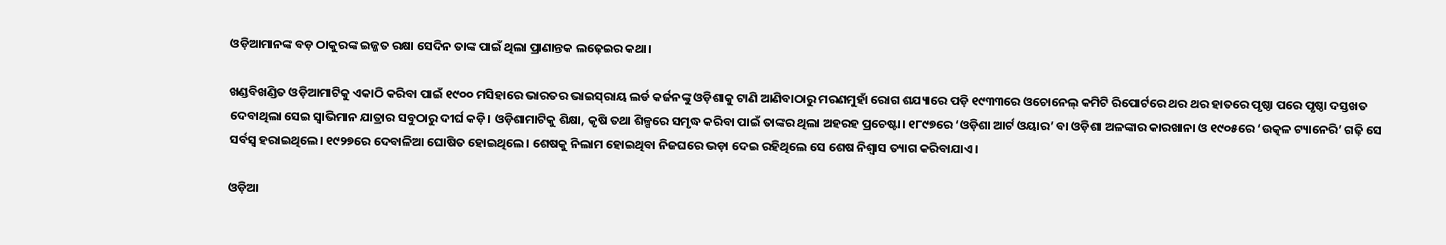ଓଡ଼ିଆମାନଙ୍କ ବଡ଼ ଠାକୁରଙ୍କ ଇଜ୍ଜତ ରକ୍ଷା ସେଦିନ ତାଙ୍କ ପାଇଁ ଥିଲା ପ୍ରାଣାନ୍ତକ ଲଢ଼େଇର କଥା।

ଖଣ୍ଡବିଖଣ୍ଡିତ ଓଡ଼ିଆମାଟିକୁ ଏକାଠି କରିବା ପାଇଁ ୧୯୦୦ ମସିହାରେ ଭାରତର ଭାଇସ୍‌ରାୟ ଲର୍ଡ କର୍ଜନଙ୍କୁ ଓଡ଼ିଶାକୁ ଟାଣି ଆଣିବାଠାରୁ ମରଣମୁହାଁ ରୋଗ ଶଯ୍ୟାରେ ପଡ଼ି ୧୯୩୩ରେ ଓଚୋନେଲ୍‌ କମିଟି ରିପୋର୍ଟରେ ଥର ଥର ହାତରେ ପୃଷ୍ଠା ପରେ ପୃଷ୍ଠା ଦସ୍ତଖତ ଦେବାଥିଲା ସେଇ ସ୍ୱାଭିମାନ ଯାତ୍ରାର ସବୁଠାରୁ ଦୀର୍ଘ କଡ଼ି। ଓଡ଼ିଶାମାଟିକୁ ଶିକ୍ଷା, କୃଷି ତଥା ଶିଳ୍ପରେ ସମୃଦ୍ଧ କରିବା ପାଇଁ ତାଙ୍କର ଥିଲା ଅହରହ ପ୍ରଚେଷ୍ଟା। ୧୮୯୭ରେ ‘ଓଡ଼ିଶା ଆର୍ଟ ଓୟାର’ ବା ଓଡ଼ିଶା ଅଳଙ୍କାର କାରଖାନା ଓ ୧୯୦୫ରେ ‘ଉତ୍କଳ ଟ୍ୟାନେରି’ ଗଢ଼ି ସେ ସର୍ବସ୍ୱ ହରାଇଥିଲେ। ୧୯୨୭ରେ ଦେବାଳିଆ ଘୋଷିତ ହୋଇଥିଲେ। ଶେଷକୁ ନିଲାମ ହୋଇଥିବା ନିଜଘରେ ଭଡ଼ା ଦେଇ ରହିଥିଲେ ସେ ଶେଷ ନିଶ୍ୱାସ ତ୍ୟାଗ କରିବାଯାଏ।

ଓଡ଼ିଆ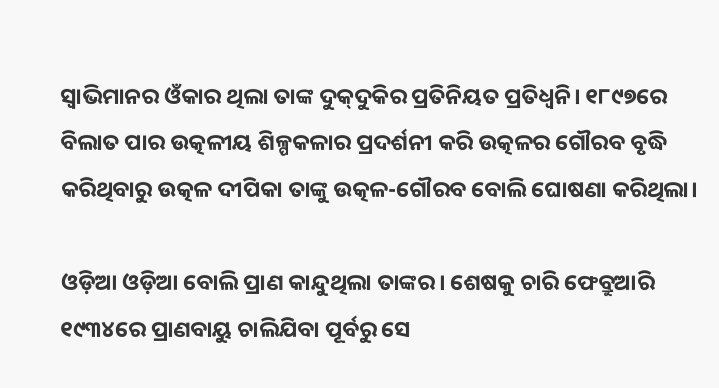ସ୍ୱାଭିମାନର ଓଁକାର ଥିଲା ତାଙ୍କ ଦୁକ୍‌ଦୁକିର ପ୍ରତିନିୟତ ପ୍ରତିଧ୍ୱନି। ୧୮୯୭ରେ ବିଲାତ ପାର ଉତ୍କଳୀୟ ଶିଳ୍ପକଳାର ପ୍ରଦର୍ଶନୀ କରି ଉତ୍କଳର ଗୌରବ ବୃଦ୍ଧି କରିଥିବାରୁ ଉତ୍କଳ ଦୀପିକା ତାଙ୍କୁ ଉତ୍କଳ-ଗୌରବ ବୋଲି ଘୋଷଣା କରିଥିଲା।

ଓଡ଼ିଆ ଓଡ଼ିଆ ବୋଲି ପ୍ରାଣ କାନ୍ଦୁଥିଲା ତାଙ୍କର। ଶେଷକୁ ଚାରି ଫେବ୍ରୁଆରି ୧୯୩୪ରେ ପ୍ରାଣବାୟୁ ଚାଲିଯିବା ପୂର୍ବରୁ ସେ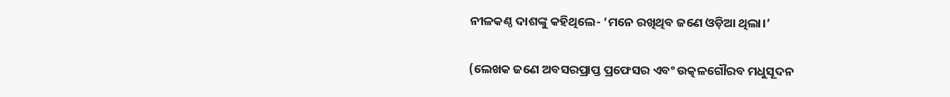ନୀଳକଣ୍ଠ ଦାଶଙ୍କୁ କହିଥିଲେ- ‘ମନେ ରଖିଥିବ ଜଣେ ଓଡ଼ିଆ ଥିଲା।’

(ଲେଖକ ଜଣେ ଅବସରପ୍ରାପ୍ତ ପ୍ରଫେସର ଏବଂ ଉତ୍କଳଗୌରବ ମଧୁସୂଦନ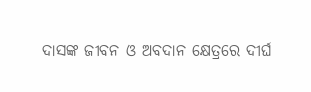ଦାସଙ୍କ ଜୀବନ ଓ ଅବଦାନ କ୍ଷେତ୍ରରେ ଦୀର୍ଘ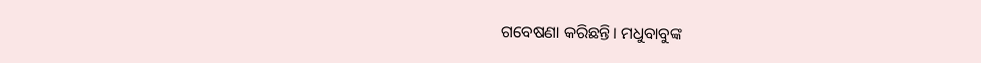ଗବେଷଣା କରିଛନ୍ତି। ମଧୁବାବୁଙ୍କ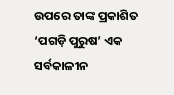ଉପରେ ତାଙ୍କ ପ୍ରକାଶିତ ‘ପଗଡ଼ି ପୁରୁଷ’ ଏକ ସର୍ବକାଳୀନ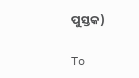ପୁସ୍ତକ)

To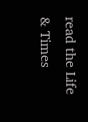read the Life & Times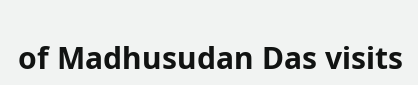of Madhusudan Das visits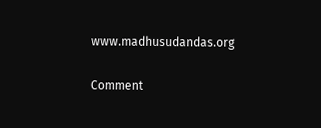www.madhusudandas.org

Comment